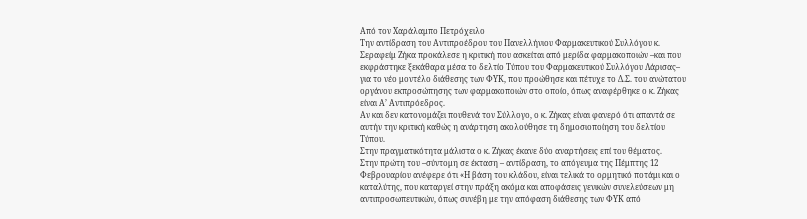Από τον Χαράλαμπο Πετρόχειλο
Την αντίδραση του Αντιπροέδρου του Πανελλήνιου Φαρμακευτικού Συλλόγου κ. Σεραφείμ Ζήκα προκάλεσε η κριτική που ασκείται από μερίδα φαρμακοποιών –και που εκφράστηκε ξεκάθαρα μέσα το δελτίο Τύπου του Φαρμακευτικού Συλλόγου Λάρισας– για το νέο μοντέλο διάθεσης των ΦΥΚ, που προώθησε και πέτυχε το Δ.Σ. του ανώτατου οργάνου εκπροσώπησης των φαρμακοποιών στο οποίο, όπως αναφέρθηκε ο κ. Ζήκας είναι Α’ Αντιπρόεδρος.
Αν και δεν κατονομάζει πουθενά τον Σύλλογο, ο κ. Ζήκας είναι φανερό ότι απαντά σε αυτήν την κριτική καθώς η ανάρτηση ακολούθησε τη δημοσιοποίηση του δελτίου Τύπου.
Στην πραγματικότητα μάλιστα ο κ. Ζήκας έκανε δύο αναρτήσεις επί του θέματος.
Στην πρώτη του –σύντομη σε έκταση – αντίδραση, το απόγευμα της Πέμπτης 12 Φεβρουαρίου ανέφερε ότι «Η βάση του κλάδου, είναι τελικά το ορμητικό ποτάμι και ο καταλύτης, που καταργεί στην πράξη ακόμα και αποφάσεις γενικών συνελεύσεων μη αντιπροσωπευτικών, όπως συνέβη με την απόφαση διάθεσης των ΦΥΚ από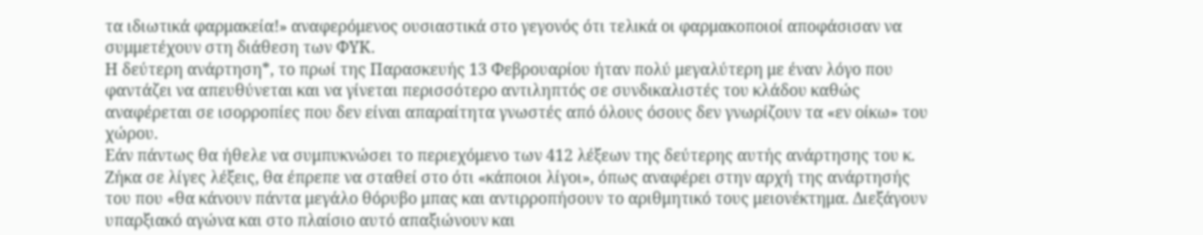τα ιδιωτικά φαρμακεία!» αναφερόμενος ουσιαστικά στο γεγονός ότι τελικά οι φαρμακοποιοί αποφάσισαν να συμμετέχουν στη διάθεση των ΦΥΚ.
Η δεύτερη ανάρτηση*, το πρωί της Παρασκευής 13 Φεβρουαρίου ήταν πολύ μεγαλύτερη με έναν λόγο που φαντάζει να απευθύνεται και να γίνεται περισσότερο αντιληπτός σε συνδικαλιστές του κλάδου καθώς αναφέρεται σε ισορροπίες που δεν είναι απαραίτητα γνωστές από όλους όσους δεν γνωρίζουν τα «εν οίκω» του χώρου.
Εάν πάντως θα ήθελε να συμπυκνώσει το περιεχόμενο των 412 λέξεων της δεύτερης αυτής ανάρτησης του κ. Ζήκα σε λίγες λέξεις, θα έπρεπε να σταθεί στο ότι «κάποιοι λίγοι», όπως αναφέρει στην αρχή της ανάρτησής του που «θα κάνουν πάντα μεγάλο θόρυβο μπας και αντιρροπήσουν το αριθμητικό τους μειονέκτημα. Διεξάγουν υπαρξιακό αγώνα και στο πλαίσιο αυτό απαξιώνουν και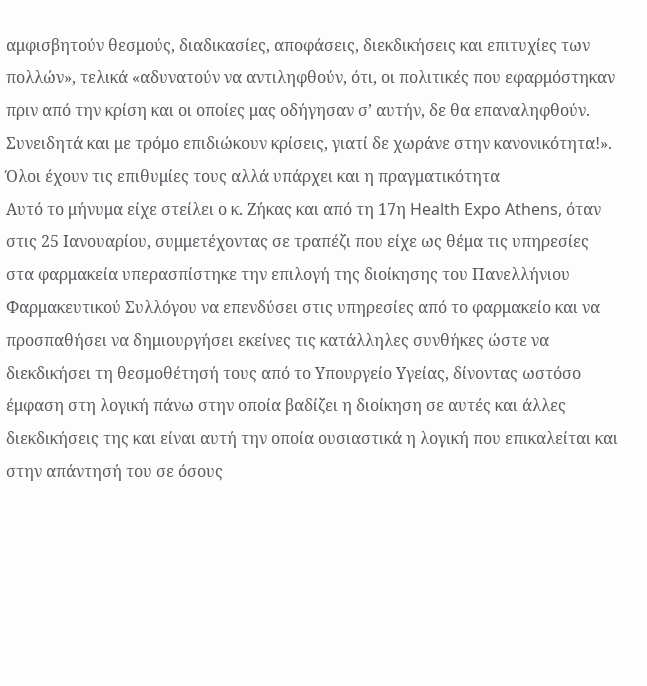αμφισβητούν θεσμούς, διαδικασίες, αποφάσεις, διεκδικήσεις και επιτυχίες των πολλών», τελικά «αδυνατούν να αντιληφθούν, ότι, οι πολιτικές που εφαρμόστηκαν πριν από την κρίση και οι οποίες μας οδήγησαν σ’ αυτήν, δε θα επαναληφθούν. Συνειδητά και με τρόμο επιδιώκουν κρίσεις, γιατί δε χωράνε στην κανονικότητα!».
Όλοι έχουν τις επιθυμίες τους αλλά υπάρχει και η πραγματικότητα
Αυτό το μήνυμα είχε στείλει ο κ. Ζήκας και από τη 17η Health Expo Athens, όταν στις 25 Ιανουαρίου, συμμετέχοντας σε τραπέζι που είχε ως θέμα τις υπηρεσίες στα φαρμακεία υπερασπίστηκε την επιλογή της διοίκησης του Πανελλήνιου Φαρμακευτικού Συλλόγου να επενδύσει στις υπηρεσίες από το φαρμακείο και να προσπαθήσει να δημιουργήσει εκείνες τις κατάλληλες συνθήκες ώστε να διεκδικήσει τη θεσμοθέτησή τους από το Υπουργείο Υγείας, δίνοντας ωστόσο έμφαση στη λογική πάνω στην οποία βαδίζει η διοίκηση σε αυτές και άλλες διεκδικήσεις της και είναι αυτή την οποία ουσιαστικά η λογική που επικαλείται και στην απάντησή του σε όσους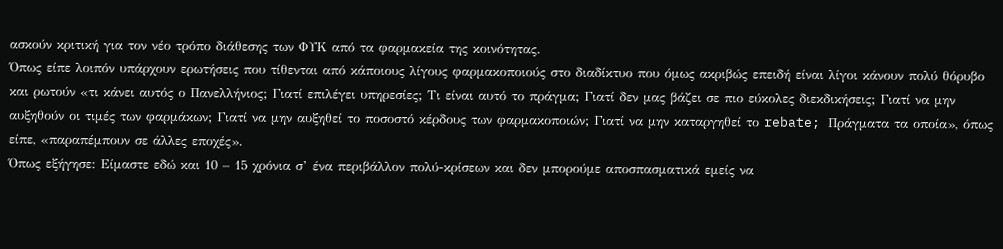ασκούν κριτική για τον νέο τρόπο διάθεσης των ΦΥΚ από τα φαρμακεία της κοινότητας.
Όπως είπε λοιπόν υπάρχουν ερωτήσεις που τίθενται από κάποιους λίγους φαρμακοποιούς στο διαδίκτυο που όμως ακριβώς επειδή είναι λίγοι κάνουν πολύ θόρυβο και ρωτούν «τι κάνει αυτός ο Πανελλήνιος; Γιατί επιλέγει υπηρεσίες; Τι είναι αυτό το πράγμα; Γιατί δεν μας βάζει σε πιο εύκολες διεκδικήσεις; Γιατί να μην αυξηθούν οι τιμές των φαρμάκων; Γιατί να μην αυξηθεί το ποσοστό κέρδους των φαρμακοποιών; Γιατί να μην καταργηθεί το rebate; Πράγματα τα οποία», όπως είπε, «παραπέμπουν σε άλλες εποχές».
Όπως εξήγησε: Είμαστε εδώ και 10 – 15 χρόνια σ’ ένα περιβάλλον πολύ-κρίσεων και δεν μπορούμε αποσπασματικά εμείς να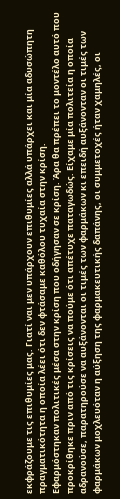εκφράζουμε τις επιθυμίες μας. Γιατί ναι μεν υπάρχουν επιθυμίες αλλά υπάρχει και μία αδυσώπητη πραγματικότητα η οποία λέει ότι δεν φτάσαμε καθόλου τυχαία στην κρίση.
Εφαρμόστηκαν πολιτικές μέσα στην κρίση που οδήγησαν σε κρίση. Άρα θα πρέπει το μοντέλο αυτό που προκρίθηκε πριν από τις κρίσεις να πούμε ότι απέτυχε παταγωδώς. Είχαμε μία πολιτεία η οποία αδρανούσε, παρατηρούσε να αυξάνονται οι τιμές των φαρμάκων κι επειδή αυξάνονταν οι τιμές των φαρμάκων μοχλευόταν η αύξηση της φαρμακευτικής δαπάνης, οι συμμετοχές ήταν χαμηλές, οι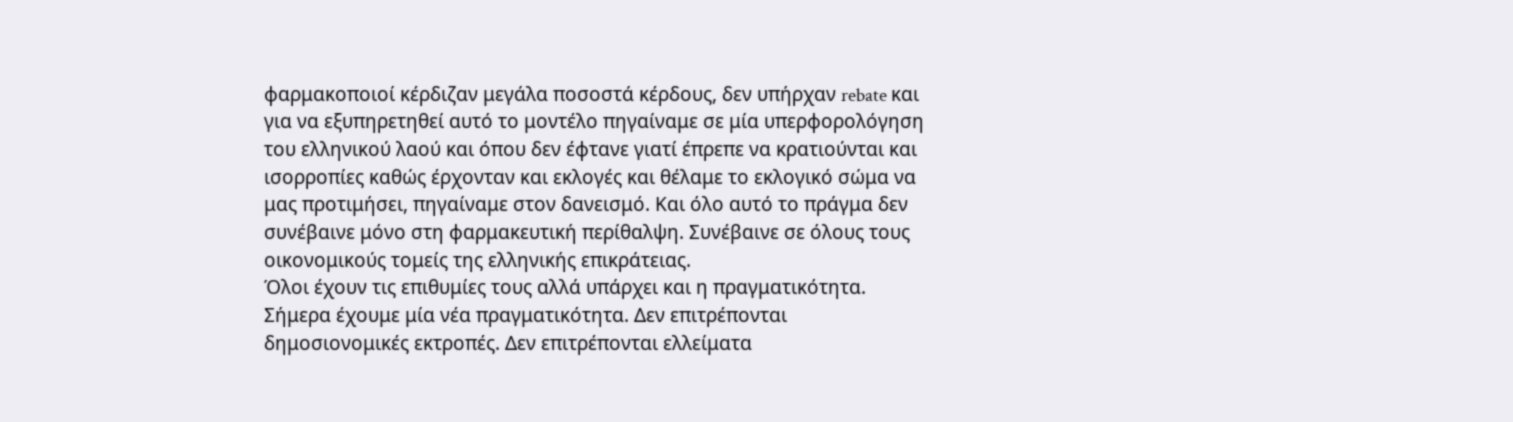φαρμακοποιοί κέρδιζαν μεγάλα ποσοστά κέρδους, δεν υπήρχαν rebate και για να εξυπηρετηθεί αυτό το μοντέλο πηγαίναμε σε μία υπερφορολόγηση του ελληνικού λαού και όπου δεν έφτανε γιατί έπρεπε να κρατιούνται και ισορροπίες καθώς έρχονταν και εκλογές και θέλαμε το εκλογικό σώμα να μας προτιμήσει, πηγαίναμε στον δανεισμό. Και όλο αυτό το πράγμα δεν συνέβαινε μόνο στη φαρμακευτική περίθαλψη. Συνέβαινε σε όλους τους οικονομικούς τομείς της ελληνικής επικράτειας.
Όλοι έχουν τις επιθυμίες τους αλλά υπάρχει και η πραγματικότητα. Σήμερα έχουμε μία νέα πραγματικότητα. Δεν επιτρέπονται δημοσιονομικές εκτροπές. Δεν επιτρέπονται ελλείματα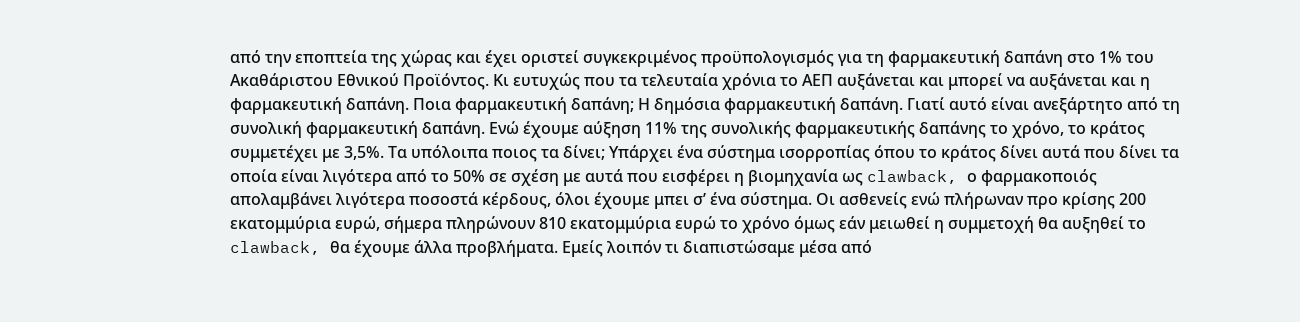από την εποπτεία της χώρας και έχει οριστεί συγκεκριμένος προϋπολογισμός για τη φαρμακευτική δαπάνη στο 1% του Ακαθάριστου Εθνικού Προϊόντος. Κι ευτυχώς που τα τελευταία χρόνια το ΑΕΠ αυξάνεται και μπορεί να αυξάνεται και η φαρμακευτική δαπάνη. Ποια φαρμακευτική δαπάνη; Η δημόσια φαρμακευτική δαπάνη. Γιατί αυτό είναι ανεξάρτητο από τη συνολική φαρμακευτική δαπάνη. Ενώ έχουμε αύξηση 11% της συνολικής φαρμακευτικής δαπάνης το χρόνο, το κράτος συμμετέχει με 3,5%. Τα υπόλοιπα ποιος τα δίνει; Υπάρχει ένα σύστημα ισορροπίας όπου το κράτος δίνει αυτά που δίνει τα οποία είναι λιγότερα από το 50% σε σχέση με αυτά που εισφέρει η βιομηχανία ως clawback, ο φαρμακοποιός απολαμβάνει λιγότερα ποσοστά κέρδους, όλοι έχουμε μπει σ’ ένα σύστημα. Οι ασθενείς ενώ πλήρωναν προ κρίσης 200 εκατομμύρια ευρώ, σήμερα πληρώνουν 810 εκατομμύρια ευρώ το χρόνο όμως εάν μειωθεί η συμμετοχή θα αυξηθεί το clawback, θα έχουμε άλλα προβλήματα. Εμείς λοιπόν τι διαπιστώσαμε μέσα από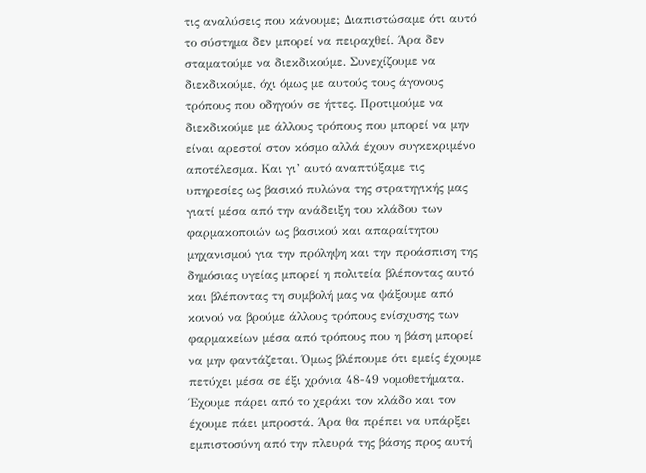τις αναλύσεις που κάνουμε; Διαπιστώσαμε ότι αυτό το σύστημα δεν μπορεί να πειραχθεί. Άρα δεν σταματούμε να διεκδικούμε. Συνεχίζουμε να διεκδικούμε, όχι όμως με αυτούς τους άγονους τρόπους που οδηγούν σε ήττες. Προτιμούμε να διεκδικούμε με άλλους τρόπους που μπορεί να μην είναι αρεστοί στον κόσμο αλλά έχουν συγκεκριμένο αποτέλεσμα. Και γι’ αυτό αναπτύξαμε τις υπηρεσίες ως βασικό πυλώνα της στρατηγικής μας γιατί μέσα από την ανάδειξη του κλάδου των φαρμακοποιών ως βασικού και απαραίτητου μηχανισμού για την πρόληψη και την προάσπιση της δημόσιας υγείας μπορεί η πολιτεία βλέποντας αυτό και βλέποντας τη συμβολή μας να ψάξουμε από κοινού να βρούμε άλλους τρόπους ενίσχυσης των φαρμακείων μέσα από τρόπους που η βάση μπορεί να μην φαντάζεται. Όμως βλέπουμε ότι εμείς έχουμε πετύχει μέσα σε έξι χρόνια 48-49 νομοθετήματα. Έχουμε πάρει από το χεράκι τον κλάδο και τον έχουμε πάει μπροστά. Άρα θα πρέπει να υπάρξει εμπιστοσύνη από την πλευρά της βάσης προς αυτή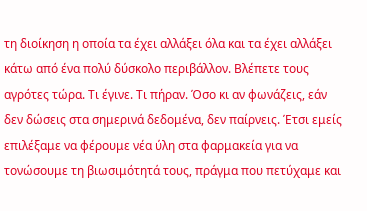τη διοίκηση η οποία τα έχει αλλάξει όλα και τα έχει αλλάξει κάτω από ένα πολύ δύσκολο περιβάλλον. Βλέπετε τους αγρότες τώρα. Τι έγινε. Τι πήραν. Όσο κι αν φωνάζεις, εάν δεν δώσεις στα σημερινά δεδομένα, δεν παίρνεις. Έτσι εμείς επιλέξαμε να φέρουμε νέα ύλη στα φαρμακεία για να τονώσουμε τη βιωσιμότητά τους, πράγμα που πετύχαμε και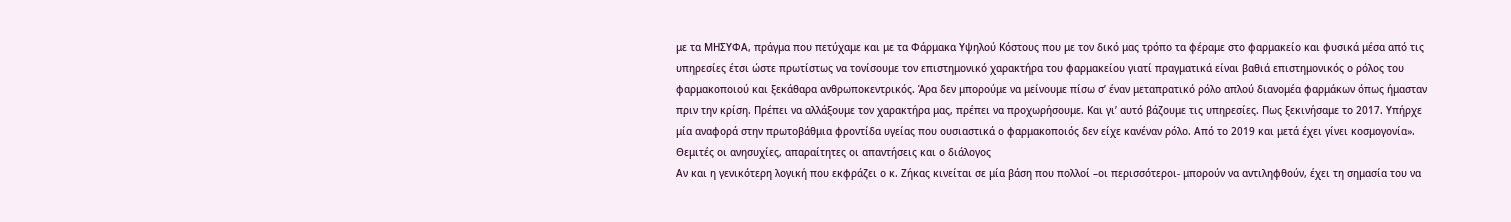με τα ΜΗΣΥΦΑ, πράγμα που πετύχαμε και με τα Φάρμακα Υψηλού Κόστους που με τον δικό μας τρόπο τα φέραμε στο φαρμακείο και φυσικά μέσα από τις υπηρεσίες έτσι ώστε πρωτίστως να τονίσουμε τον επιστημονικό χαρακτήρα του φαρμακείου γιατί πραγματικά είναι βαθιά επιστημονικός ο ρόλος του φαρμακοποιού και ξεκάθαρα ανθρωποκεντρικός. Άρα δεν μπορούμε να μείνουμε πίσω σ’ έναν μεταπρατικό ρόλο απλού διανομέα φαρμάκων όπως ήμασταν πριν την κρίση. Πρέπει να αλλάξουμε τον χαρακτήρα μας, πρέπει να προχωρήσουμε. Και γι’ αυτό βάζουμε τις υπηρεσίες. Πως ξεκινήσαμε το 2017. Υπήρχε μία αναφορά στην πρωτοβάθμια φροντίδα υγείας που ουσιαστικά ο φαρμακοποιός δεν είχε κανέναν ρόλο. Από το 2019 και μετά έχει γίνει κοσμογονία».
Θεμιτές οι ανησυχίες, απαραίτητες οι απαντήσεις και ο διάλογος
Αν και η γενικότερη λογική που εκφράζει ο κ. Ζήκας κινείται σε μία βάση που πολλοί –οι περισσότεροι- μπορούν να αντιληφθούν, έχει τη σημασία του να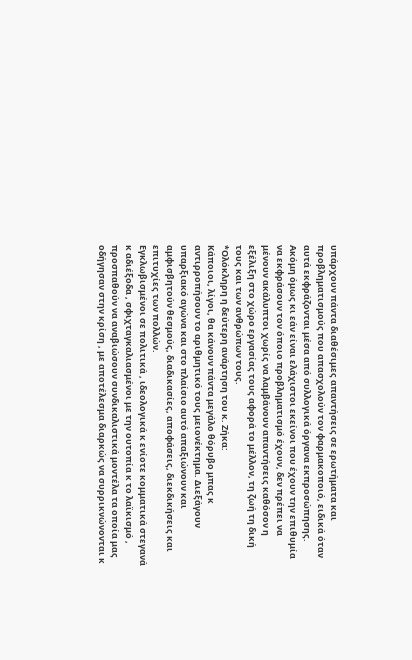υπάρχουν πάντα διαθέσιμες απαντήσεις σε ερωτήματα και προβληματισμούς που απασχολούν τον φαρμακοποιό, ειδικά όταν αυτά εκφράζονται μέσα από συλλογικά όργανα εκπροσώπησης. Ακόμη όμως κι εάν είναι ελάχιστοι εκείνοι που έχουν την επιθυμία να εκφράσουν τον όποιο προβληματισμό έχουν, δεν πρέπει να μένουν ακάλυπτοι χωρίς να λαμβάνουν απαντήσεις καθόσον η εξέλιξη στο χώρο εργασίας τους αφορά το μέλλον, τη ζωή τη δική τους και των ανθρώπων τους.
*Ολόκληρη η δεύτερη ανάρτηση του κ. Ζήκα:
Κάποιοι, λίγοι, θα κάνουν πάντα μεγάλο θόρυβο μπας κ αντιρροπήσουν το αριθμητικό τους μειονέκτημα. Διεξάγουν υπαρξιακό αγώνα και στο πλαίσιο αυτό απαξιώνουν και αμφισβητούν θεσμούς, διαδικασίες, αποφάσεις, διεκδικήσεις και επιτυχίες των πολλών.
Εγκλωβισμένοι σε πολιτικά , ιδεολογικά κ ενίοτε κομματικά στεγανά κ αδιέξοδα , σφιχταγκαλιασμένοι με την ουτοπία κ το λαϊκισμό , προσπαθούν να αναβιώσουν συνδικαλιστικά μοντέλα τα οποία μας οδήγησαν στην κρίση , με αποτέλεσμα διαρκώς να συρρικνώνονται κ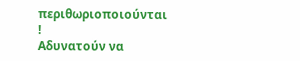περιθωριοποιούνται !
Αδυνατούν να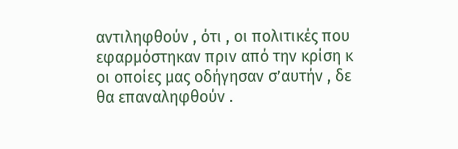αντιληφθούν , ότι , οι πολιτικές που εφαρμόστηκαν πριν από την κρίση κ οι οποίες μας οδήγησαν σ’αυτήν , δε θα επαναληφθούν .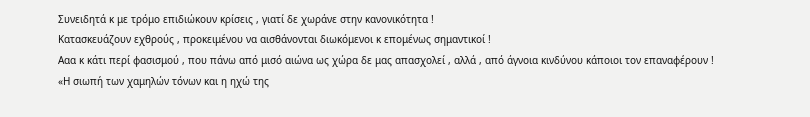Συνειδητά κ με τρόμο επιδιώκουν κρίσεις , γιατί δε χωράνε στην κανονικότητα !
Κατασκευάζουν εχθρούς , προκειμένου να αισθάνονται διωκόμενοι κ επομένως σημαντικοί !
Ααα κ κάτι περί φασισμού , που πάνω από μισό αιώνα ως χώρα δε μας απασχολεί , αλλά , από άγνοια κινδύνου κάποιοι τον επαναφέρουν !
«Η σιωπή των χαμηλών τόνων και η ηχώ της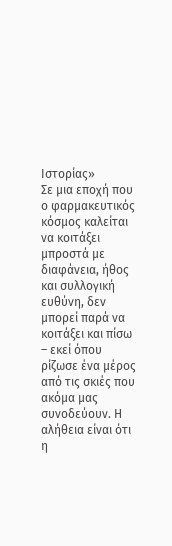Ιστορίας»
Σε μια εποχή που ο φαρμακευτικός κόσμος καλείται να κοιτάξει μπροστά με διαφάνεια, ήθος και συλλογική ευθύνη, δεν μπορεί παρά να κοιτάξει και πίσω – εκεί όπου ρίζωσε ένα μέρος από τις σκιές που ακόμα μας συνοδεύουν. Η αλήθεια είναι ότι η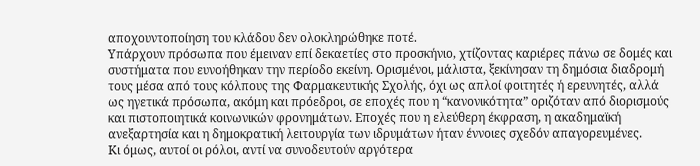αποχουντοποίηση του κλάδου δεν ολοκληρώθηκε ποτέ.
Υπάρχουν πρόσωπα που έμειναν επί δεκαετίες στο προσκήνιο, χτίζοντας καριέρες πάνω σε δομές και συστήματα που ευνοήθηκαν την περίοδο εκείνη. Ορισμένοι, μάλιστα, ξεκίνησαν τη δημόσια διαδρομή τους μέσα από τους κόλπους της Φαρμακευτικής Σχολής, όχι ως απλοί φοιτητές ή ερευνητές, αλλά ως ηγετικά πρόσωπα, ακόμη και πρόεδροι, σε εποχές που η “κανονικότητα” οριζόταν από διορισμούς και πιστοποιητικά κοινωνικών φρονημάτων. Εποχές που η ελεύθερη έκφραση, η ακαδημαϊκή ανεξαρτησία και η δημοκρατική λειτουργία των ιδρυμάτων ήταν έννοιες σχεδόν απαγορευμένες.
Κι όμως, αυτοί οι ρόλοι, αντί να συνοδευτούν αργότερα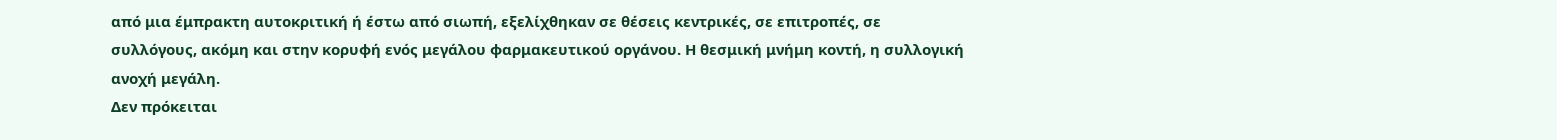από μια έμπρακτη αυτοκριτική ή έστω από σιωπή, εξελίχθηκαν σε θέσεις κεντρικές, σε επιτροπές, σε συλλόγους, ακόμη και στην κορυφή ενός μεγάλου φαρμακευτικού οργάνου. Η θεσμική μνήμη κοντή, η συλλογική ανοχή μεγάλη.
Δεν πρόκειται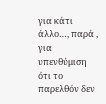για κάτι άλλο…, παρά , για υπενθύμιση ότι το παρελθόν δεν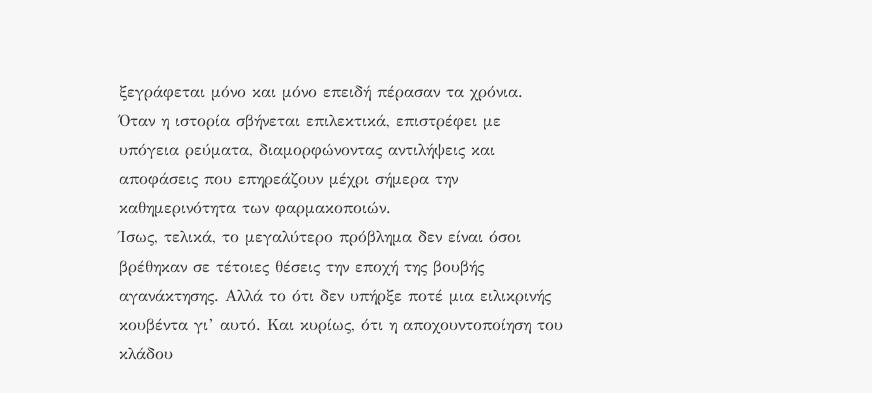ξεγράφεται μόνο και μόνο επειδή πέρασαν τα χρόνια. Όταν η ιστορία σβήνεται επιλεκτικά, επιστρέφει με υπόγεια ρεύματα, διαμορφώνοντας αντιλήψεις και αποφάσεις που επηρεάζουν μέχρι σήμερα την καθημερινότητα των φαρμακοποιών.
Ίσως, τελικά, το μεγαλύτερο πρόβλημα δεν είναι όσοι βρέθηκαν σε τέτοιες θέσεις την εποχή της βουβής αγανάκτησης. Αλλά το ότι δεν υπήρξε ποτέ μια ειλικρινής κουβέντα γι’ αυτό. Και κυρίως, ότι η αποχουντοποίηση του κλάδου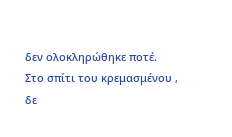δεν ολοκληρώθηκε ποτέ.
Στο σπίτι του κρεμασμένου , δε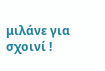μιλάνε για σχοινί !